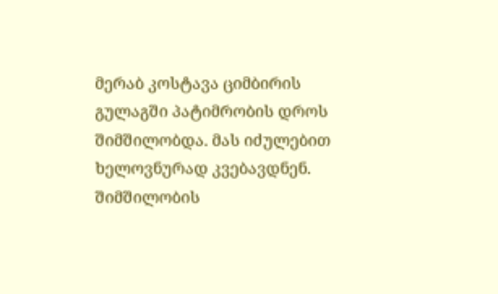მერაბ კოსტავა ციმბირის გულაგში პატიმრობის დროს შიმშილობდა. მას იძულებით ხელოვნურად კვებავდნენ.
შიმშილობის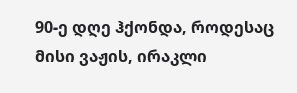90-ე დღე ჰქონდა, როდესაც მისი ვაჟის, ირაკლი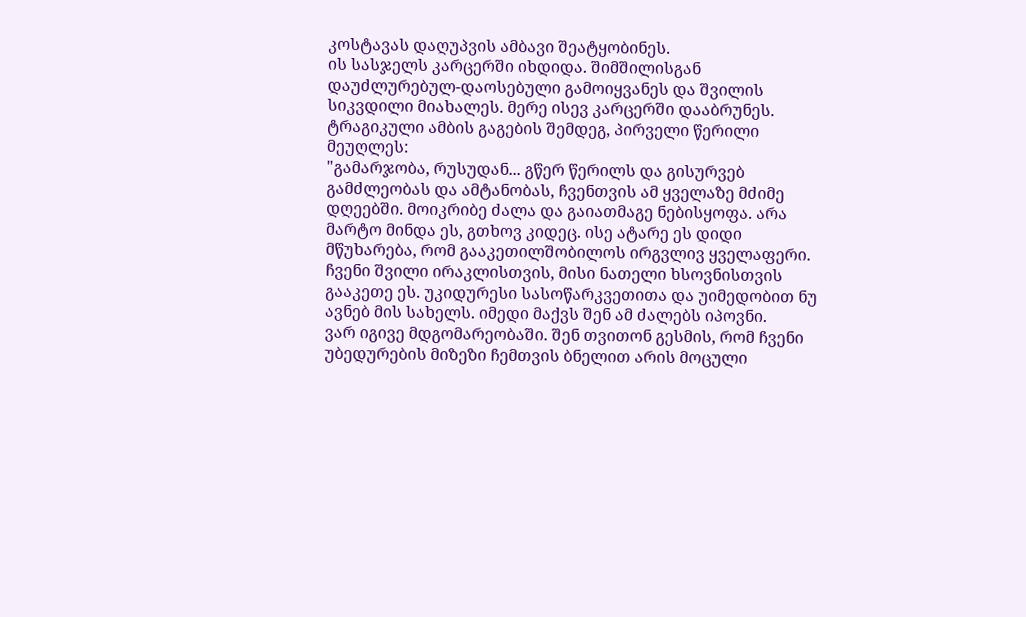კოსტავას დაღუპვის ამბავი შეატყობინეს.
ის სასჯელს კარცერში იხდიდა. შიმშილისგან დაუძლურებულ-დაოსებული გამოიყვანეს და შვილის სიკვდილი მიახალეს. მერე ისევ კარცერში დააბრუნეს.
ტრაგიკული ამბის გაგების შემდეგ, პირველი წერილი მეუღლეს:
"გამარჯობა, რუსუდან... გწერ წერილს და გისურვებ გამძლეობას და ამტანობას, ჩვენთვის ამ ყველაზე მძიმე დღეებში. მოიკრიბე ძალა და გაიათმაგე ნებისყოფა. არა მარტო მინდა ეს, გთხოვ კიდეც. ისე ატარე ეს დიდი მწუხარება, რომ გააკეთილშობილოს ირგვლივ ყველაფერი. ჩვენი შვილი ირაკლისთვის, მისი ნათელი ხსოვნისთვის გააკეთე ეს. უკიდურესი სასოწარკვეთითა და უიმედობით ნუ ავნებ მის სახელს. იმედი მაქვს შენ ამ ძალებს იპოვნი.
ვარ იგივე მდგომარეობაში. შენ თვითონ გესმის, რომ ჩვენი უბედურების მიზეზი ჩემთვის ბნელით არის მოცული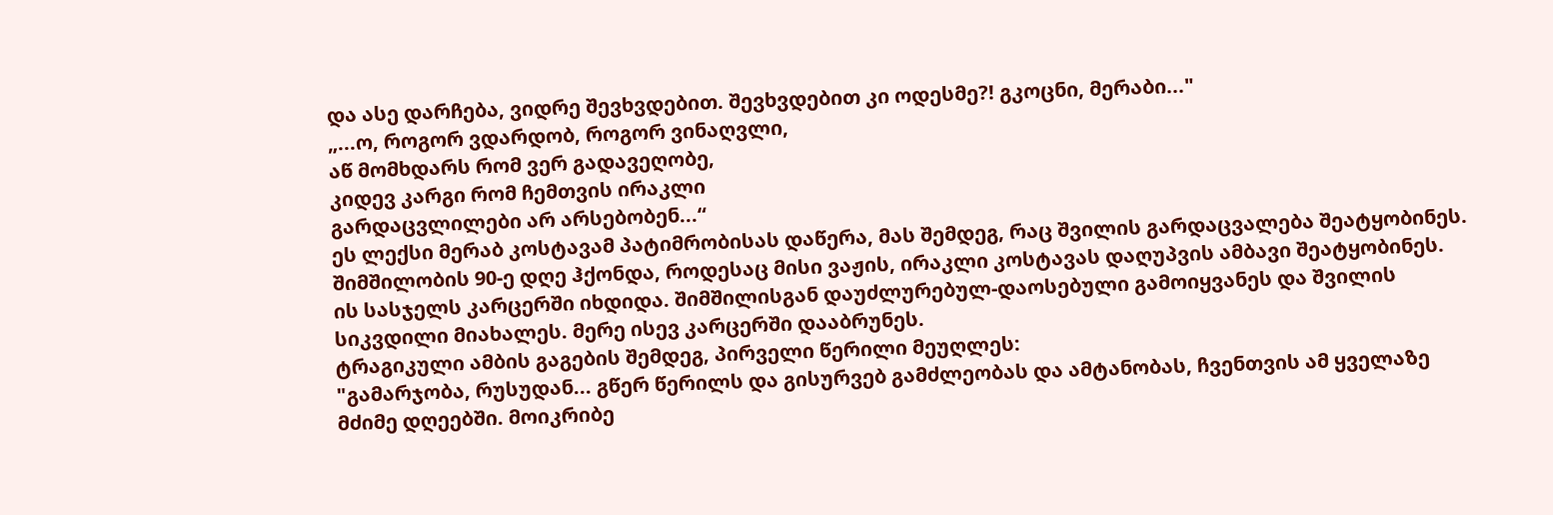და ასე დარჩება, ვიდრე შევხვდებით. შევხვდებით კი ოდესმე?! გკოცნი, მერაბი..."
„...ო, როგორ ვდარდობ, როგორ ვინაღვლი,
აწ მომხდარს რომ ვერ გადავეღობე,
კიდევ კარგი რომ ჩემთვის ირაკლი
გარდაცვლილები არ არსებობენ...“
ეს ლექსი მერაბ კოსტავამ პატიმრობისას დაწერა, მას შემდეგ, რაც შვილის გარდაცვალება შეატყობინეს.
შიმშილობის 90-ე დღე ჰქონდა, როდესაც მისი ვაჟის, ირაკლი კოსტავას დაღუპვის ამბავი შეატყობინეს.
ის სასჯელს კარცერში იხდიდა. შიმშილისგან დაუძლურებულ-დაოსებული გამოიყვანეს და შვილის სიკვდილი მიახალეს. მერე ისევ კარცერში დააბრუნეს.
ტრაგიკული ამბის გაგების შემდეგ, პირველი წერილი მეუღლეს:
"გამარჯობა, რუსუდან... გწერ წერილს და გისურვებ გამძლეობას და ამტანობას, ჩვენთვის ამ ყველაზე მძიმე დღეებში. მოიკრიბე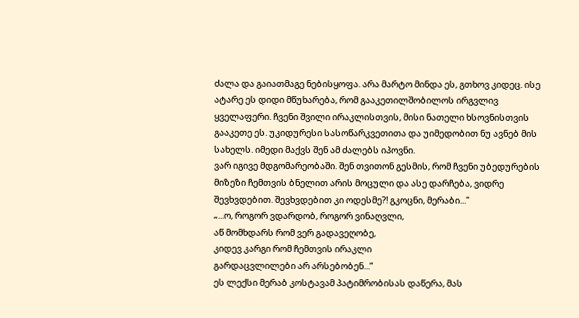ძალა და გაიათმაგე ნებისყოფა. არა მარტო მინდა ეს, გთხოვ კიდეც. ისე ატარე ეს დიდი მწუხარება, რომ გააკეთილშობილოს ირგვლივ ყველაფერი. ჩვენი შვილი ირაკლისთვის, მისი ნათელი ხსოვნისთვის გააკეთე ეს. უკიდურესი სასოწარკვეთითა და უიმედობით ნუ ავნებ მის სახელს. იმედი მაქვს შენ ამ ძალებს იპოვნი.
ვარ იგივე მდგომარეობაში. შენ თვითონ გესმის, რომ ჩვენი უბედურების მიზეზი ჩემთვის ბნელით არის მოცული და ასე დარჩება, ვიდრე შევხვდებით. შევხვდებით კი ოდესმე?! გკოცნი, მერაბი..."
„...ო, როგორ ვდარდობ, როგორ ვინაღვლი,
აწ მომხდარს რომ ვერ გადავეღობე,
კიდევ კარგი რომ ჩემთვის ირაკლი
გარდაცვლილები არ არსებობენ...“
ეს ლექსი მერაბ კოსტავამ პატიმრობისას დაწერა, მას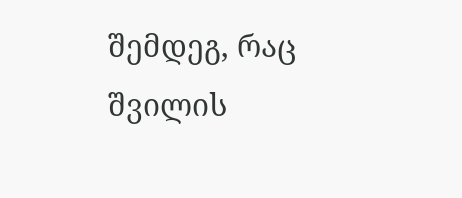შემდეგ, რაც შვილის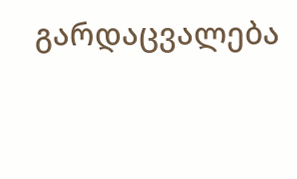გარდაცვალება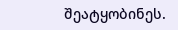შეატყობინეს.